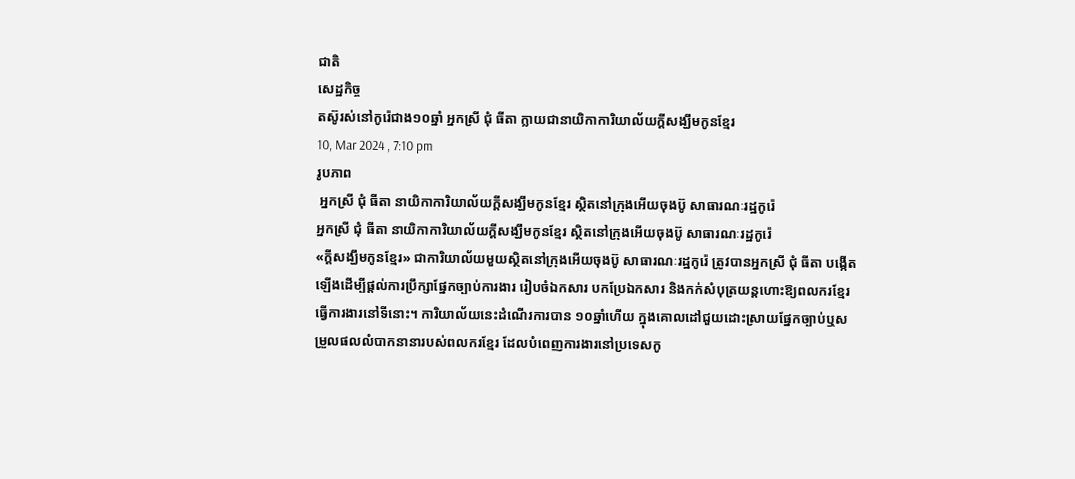ជាតិ
សេដ្ឋកិច្ច
តស៊ូរស់នៅកូរ៉េជាង១០ឆ្នាំ អ្នកស្រី ជុំ ធីតា ក្លាយជានាយិកាការិយាល័យក្តីសង្ឃឹមកូនខ្មែរ
10, Mar 2024 , 7:10 pm
រូបភាព
 អ្នកស្រី ជុំ ធីតា នាយិកាការិយាល័យក្តីសង្ឃឹមកូនខ្មែរ ស្ថិតនៅក្រុងអើយចុងប៊ូ សាធារណៈរដ្ឋកូរ៉េ
អ្នកស្រី ជុំ ធីតា នាយិកាការិយាល័យក្តីសង្ឃឹមកូនខ្មែរ ស្ថិតនៅក្រុងអើយចុងប៊ូ សាធារណៈរដ្ឋកូរ៉េ
«ក្តីសង្ឃឹមកូនខ្មែរ» ជាការិយាល័យមួយស្ថិតនៅក្រុងអើយចុងប៊ូ សាធារណៈរដ្ឋកូរ៉េ ត្រូវបានអ្នកស្រី ជុំ ធីតា បង្កើតឡើងដើម្បីផ្តល់ការប្រឹក្សាផ្នែកច្បាប់ការងារ រៀបចំឯកសារ បកប្រែឯកសារ និងកក់សំបុត្រយន្តហោះឱ្យពលករខ្មែរធ្វើការងារនៅទីនោះ។ ការិយាល័យនេះដំណើរការបាន ១០ឆ្នាំហើយ ក្នុងគោលដៅជួយដោះស្រាយផ្នែកច្បាប់ឬសម្រួលផលលំបាកនានារបស់ពលករខ្មែរ ដែលបំពេញការងារនៅប្រទេសកូ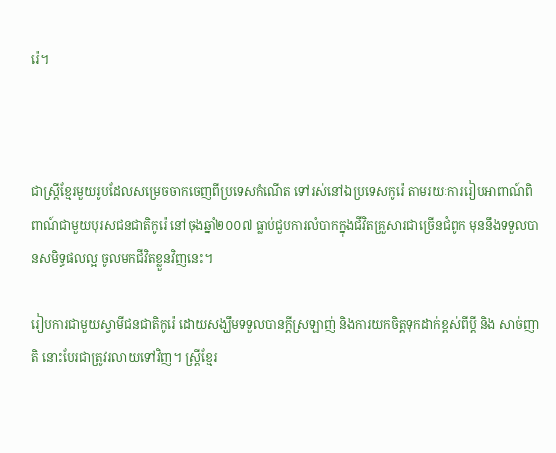រ៉េ។



ជាស្ត្រីខ្មែរមួយរូបដែលសម្រេចចាកចេញពីប្រទេសកំណើត ទៅរស់នៅឯប្រទេសកូរ៉េ តាមរយៈការរៀបអាពាណ៍ពិពាណ៍ជាមួយបុរសជនជាតិកូរ៉េ នៅចុងឆ្នាំ២០០៧ ធ្លាប់ជួបការលំបាកក្នុងជីវិតគ្រួសារជាច្រើនជំពូក មុននឹងទទួលបានសមិទ្ធផលល្អ ចូលមកជីវិតខ្លួនវិញនេះ។

រៀបការជាមួយស្វាមីជនជាតិកូរ៉េ ដោយសង្ឃឹមទទួលបានក្តីស្រឡាញ់ និងការយកចិត្តទុកដាក់ខ្ពស់ពីប្តី និង សាច់ញាតិ នោះបែរជាត្រូវរលាយទៅវិញ។ ស្ត្រីខ្មែរ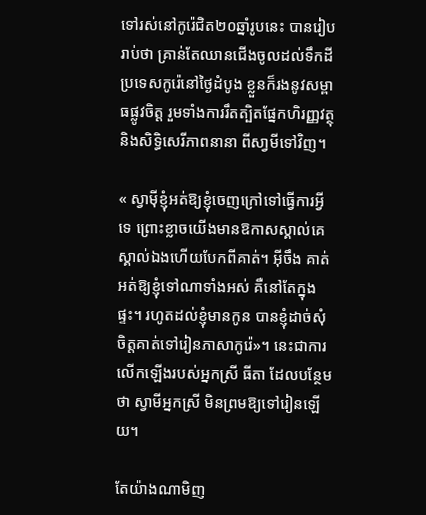ទៅរស់នៅកូរ៉េជិត២០ឆ្នាំរូបនេះ បានរៀបរាប់ថា គ្រាន់តែឈានជើងចូលដល់ទឹកដីប្រទេសកូរ៉េនៅថ្ងៃដំបូង ខ្លួនក៏រងនូវសម្ពាធផ្លូវចិត្ត រួមទាំងការរឹតត្បិតផ្នែកហិរញ្ញវត្ថុ និងសិទ្ធិសេរីភាពនានា ពីសា្វមីទៅវិញ។

« ស្វាម៉ីខ្ញុំអត់ឱ្យខ្ញុំចេញក្រៅទៅធ្វើការអី្វទេ ព្រោះខ្លាចយើងមានឱកាសស្គាល់គេ ស្គាល់ឯងហើយបែកពីគាត់។ អ៊ីចឹង គាត់អត់ឱ្យខ្ញុំទៅណាទាំងអស់ គឺនៅតែក្នុងផ្ទះ។ រហូតដល់ខ្ញុំមានកូន បានខ្ញុំដាច់សុំចិត្តគាត់ទៅរៀនភាសាកូរ៉េ»។ នេះជាការលើកឡើងរបស់អ្នកស្រី ធីតា ដែលបន្ថែមថា ស្វាមីអ្នកស្រី មិនព្រមឱ្យទៅរៀនឡើយ។

តែយ៉ាងណាមិញ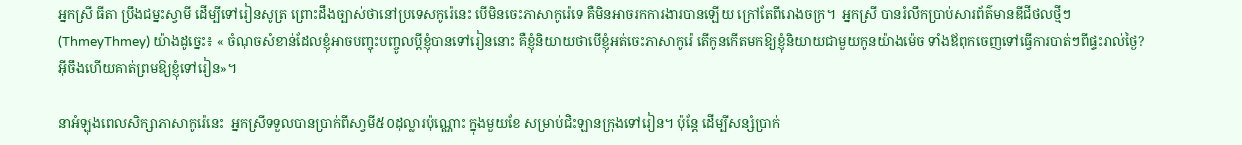អ្នកស្រី ធីតា ប្រឹងជម្នះស្វាមី ដើម្បីទៅរៀនសូត្រ ព្រោះដឹងច្បាស់ថានៅប្រទេសកូរ៉េនេះ បើមិនចេះភាសាកូរ៉េទេ គឺមិនអាចរកការងារបានឡើយ ក្រៅតែពីរោងចក្រ។  អ្នកស្រី បានរំលឹកប្រាប់សារព័ត៌មានឌីជីថលថ្មីៗ(ThmeyThmey) យ៉ាងដូច្នេះ៖ « ចំណុចសំខាន់ដែលខ្ញុំអាចបញ្ចុះបញ្ចូលប្តីខ្ញុំបានទៅរៀននោះ គឺខ្ញុំនិយាយថាបើខ្ញុំអត់ចេះភាសាកូរ៉េ តើកូនកើតមកឱ្យខ្ញុំនិយាយជាមួយកូនយ៉ាងម៉េច ទាំងឪពុកចេញទៅធ្វើការបាត់ៗពីផ្ទះរាល់ថ្ងៃ? អ៊ីចឹងហើយគាត់ព្រមឱ្យខ្ញុំទៅរៀន»។

នាអំឡុងពេលសិក្សាភាសាកូរ៉េនេះ  អ្នកស្រីទទួលបានប្រាក់ពីសា្វមី៥០ដុល្លារប៉ុណ្ណោះ ក្នុងមួយខែ សម្រាប់ជិះឡានក្រុងទៅរៀន។ ប៉ុន្តែ ដើម្បីសន្សំប្រាក់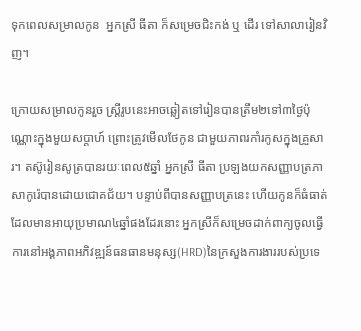ទុកពេលសម្រាលកូន  អ្នកស្រី ធីតា ក៏សម្រេចជិះកង់ ឬ ដើរ ទៅសាលារៀនវិញ។

ក្រោយសម្រាលកូនរួច ស្ត្រីរូបនេះអាចឆ្លៀតទៅរៀនបានត្រឹម២ទៅ៣ថ្ងៃប៉ុណ្ណោះក្នុងមួយសប្តាហ៍ ព្រោះត្រូវមើលថែកូន ជាមួយភាពរកាំរកូសក្នុងគ្រួសារ។ តស៊ូរៀនសូត្របានរយៈពេល៥ឆ្នាំ អ្នកស្រី ធីតា ប្រឡងយកសញ្ញាបត្រភាសាកូរ៉េបានដោយជោគជ័យ។ បន្ទាប់ពីបានសញ្ញាបត្រនេះ ហើយកូនក៏ធំធាត់ដែលមានអាយុប្រមាណ៤ឆ្នាំផងដែរនោះ អ្នកស្រីក៏សម្រេចដាក់ពាក្យចូលធ្វើការនៅអង្គភាពអភិវឌ្ឍន៍ធនធានមនុស្ស(HRD)នៃក្រសួងការងាររបស់ប្រទេ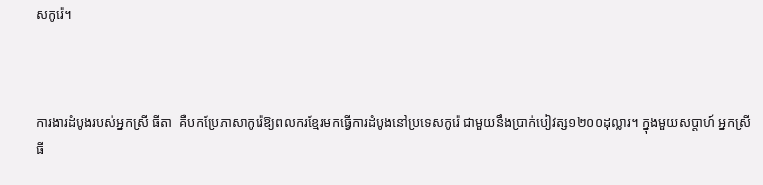សកូរ៉េ។



ការងារដំបូងរបស់អ្នកស្រី ធីតា  គឺបកប្រែភាសាកូរ៉េឱ្យពលករខ្មែរមកធ្វើការដំបូងនៅប្រទេសកូរ៉េ ជាមួយនឹងប្រាក់បៀវត្ស១២០០ដុល្លារ។ ក្នុងមួយសប្តាហ៍ អ្នកស្រី ធី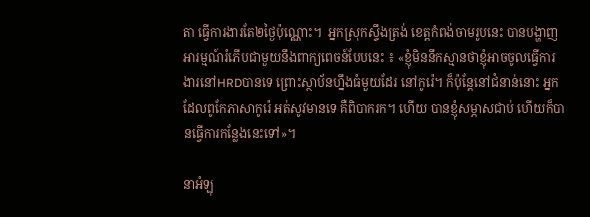តា ធ្វើការងារតែ២ថ្ងៃប៉ុណ្ណោះ។  អ្នកស្រុកស្ទឹងត្រង់ ខេត្តកំពង់ចាមរូបនេះ បានបង្ហាញអារម្មណ៍រំភើបជាមួយនឹងពាក្យពេចន៍បែបនេះ ៖ «ខ្ញុំមិននឹកស្មានថាខ្ញុំអាចចូលធ្វើការងារនៅHRDបានទេ ព្រោះស្ថាប័នហ្នឹងធំមួយដែរ នៅកូរ៉េ។ ក៏ប៉ុន្តែនៅជំនាន់នោះ អ្នកដែលពូកែភាសាកូរ៉េ អត់សូវមានទេ គឺពិបាករក។ ហើយ បានខ្ញុំសម្ភាសជាប់ ហើយក៏បានធ្វើការកន្លែងនេះទៅ»។

នាអំឡុ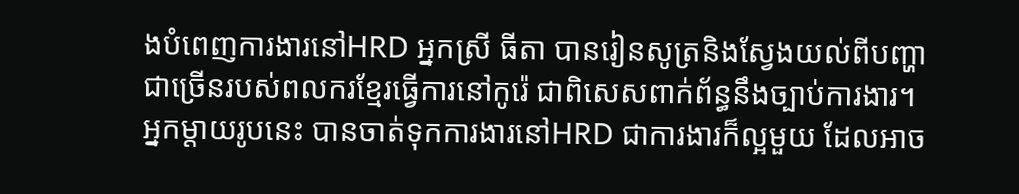ងបំពេញការងារនៅHRD អ្នកស្រី ធីតា បានរៀនសូត្រនិងស្វែងយល់ពីបញ្ហាជាច្រើនរបស់ពលករខ្មែរធ្វើការនៅកូរ៉េ ជាពិសេសពាក់ព័ន្ធនឹងច្បាប់ការងារ។ អ្នកម្តាយរូបនេះ បានចាត់ទុកការងារនៅHRD ជាការងារក៏ល្អមួយ ដែលអាច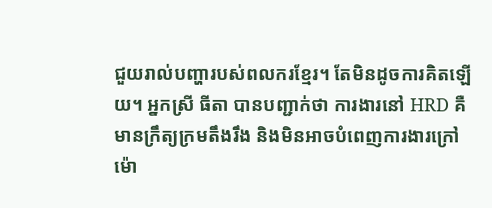ជួយរាល់បញ្ហារបស់ពលករខ្មែរ។ តែមិនដូចការគិតឡើយ។ អ្នកស្រី ធីតា បានបញ្ជាក់ថា ការងារនៅ HRD គឺមានក្រឹត្យក្រមតឹងរឹង និងមិនអាចបំពេញការងារក្រៅម៉ោ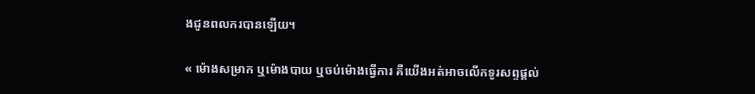ងជូនពលករបានឡើយ។

« ម៉ោងសម្រាក ឬម៉ោងបាយ ឬចប់ម៉ោងធ្វើការ គឺយើងអត់អាចលើកទូរសព្ទផ្តល់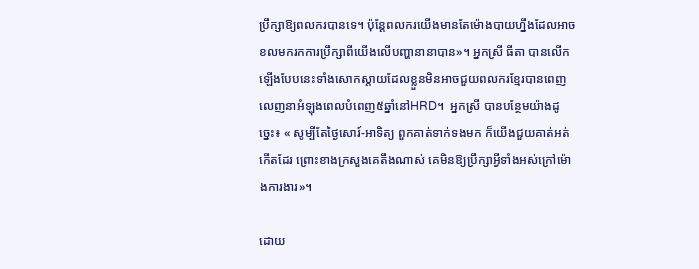ប្រឹក្សាឱ្យពលករបានទេ។ ប៉ុន្តែពលករយើងមានតែម៉ោងបាយហ្នឹងដែលអាចខលមករកការប្រឹក្សាពីយើងលើបញ្ហានានាបាន»។ អ្នកស្រី ធីតា បានលើកឡើងបែបនេះទាំងសោកស្តាយដែលខ្លួនមិនអាចជួយពលករខ្មែរបានពេញលេញនាអំឡុងពេលបំពេញ៥ឆ្នាំនៅHRD។  អ្នកស្រី បានបន្ថែមយ៉ាងដូច្នេះ៖ « សូម្បីតែថ្ងៃសោរ៍-អាទិត្យ ពួកគាត់ទាក់ទងមក ក៏យើងជួយគាត់អត់កើតដែរ ព្រោះខាងក្រសួងគេតឹងណាស់ គេមិនឱ្យប្រឹក្សាអ្វីទាំងអស់ក្រៅម៉ោងការងារ»។

ដោយ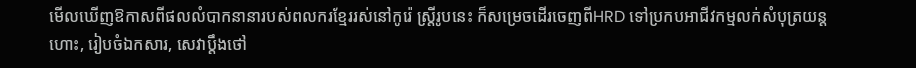មើលឃើញឱកាសពីផលលំបាកនានារបស់ពលករខ្មែររស់នៅកូរ៉េ ស្ត្រីរូបនេះ ក៏សម្រេចដើរចេញពីHRD ទៅប្រកបអាជីវកម្មលក់សំបុត្រយន្តហោះ, រៀបចំឯកសារ, សេវាប្តឹងថៅ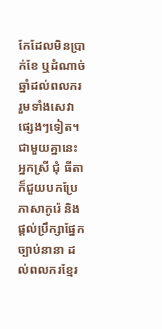កែដែលមិនប្រាក់ខែ ឬដំណាច់ឆ្នាំដល់ពលករ រួមទាំងសេវាផ្សេងៗទៀត។ ជាមួយគ្នានេះ អ្នកស្រី ជុំ ធីតា ក៏ជួយបកប្រែភាសាកូរ៉េ និងផ្តល់ប្រឹក្សាផ្នែកច្បាប់នានា ដល់ពលករខ្មែរ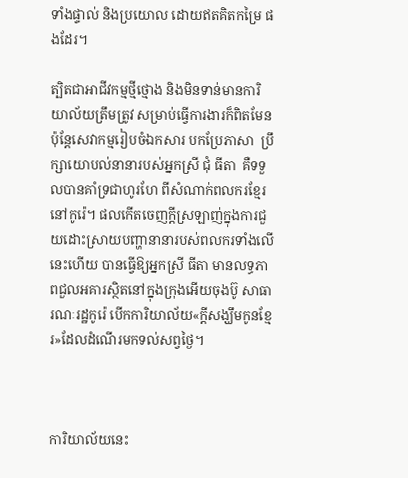ទាំងផ្ទាល់ និងប្រយោល ដោយឥតគិតកម្រៃ ផងដែរ។

ត្បិតជាអាជីវកម្មថ្មីថ្មោង និងមិនទាន់មានការិយាល័យត្រឹមត្រូវ សម្រាប់ធ្វើការងារក៏ពិតមែន ប៉ុន្តែសេវាកម្មរៀបចំឯកសារ បកប្រែភាសា  ប្រឹក្សាយោបល់នានារបស់អ្នកស្រី ជុំ ធីតា  គឺទទួលបានគាំទ្រជាហូរហែ ពីសំណាក់ពលករខ្មែរនៅកូរ៉េ។ ផលកើតចេញក្តីស្រឡាញ់ក្នុងការជួយដោះស្រាយបញ្ហានានារបស់ពលករទាំងលើនេះហើយ បានធ្វើឱ្យអ្នកស្រី ធីតា មានលទ្ធភាពជួលអគារស្ថិតនៅក្នុងក្រុងអើយចុងប៊ូ សាធារណៈរដ្ឋកូរ៉េ បើកការិយាល័យ«ក្តីសង្ឃឹមកូនខ្មែរ»ដែលដំណើរមកទល់សព្វថ្ងៃ។



ការិយាល័យនេះ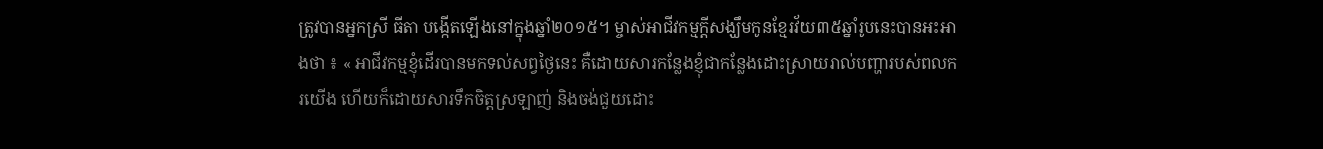ត្រូវបានអ្នកស្រី ធីតា បង្កើតឡើងនៅក្នុងឆ្នាំ២០១៥។ ម្ចាស់អាជីវកម្មក្តីសង្ឃឹមកូនខ្មែរវ័យ៣៥ឆ្នាំរូបនេះបានអះអាងថា ៖ « អាជីវកម្មខ្ញុំដើរបានមកទល់សព្វថ្ងៃនេះ គឺដោយសារកន្លែងខ្ញុំជាកន្លែងដោះស្រាយរាល់បញ្ហារបស់ពលករយើង ហើយក៏ដោយសារទឹកចិត្តស្រឡាញ់ និងចង់ជួយដោះ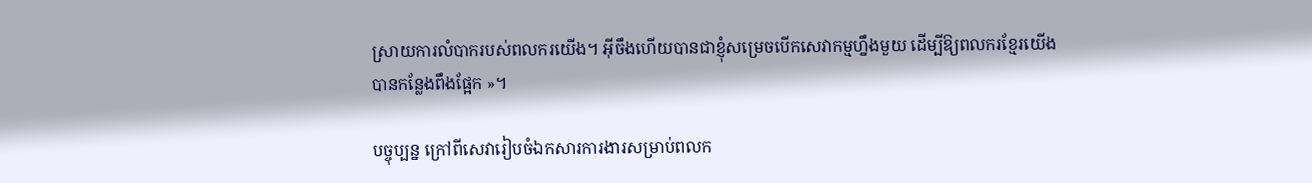ស្រាយការលំបាករបស់ពលករយើង។ អ៊ីចឹងហើយបានជាខ្ញុំសម្រេចបើកសេវាកម្មហ្នឹងមួយ ដើម្បីឱ្យពលករខ្មែរយើងបានកន្លែងពឹងផ្អែក »។

បច្ចុប្បន្ន ក្រៅពីសេវារៀបចំឯកសារការងារសម្រាប់ពលក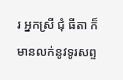រ អ្នកស្រី ជុំ ធីតា ក៏មានលក់នូវទូរសព្ទ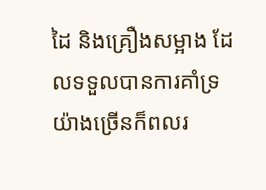ដៃ និងគ្រឿងសម្អាង ដែលទទួលបានការគាំទ្រយ៉ាងច្រើនក៏ពលរ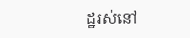ដ្ឋរស់នៅ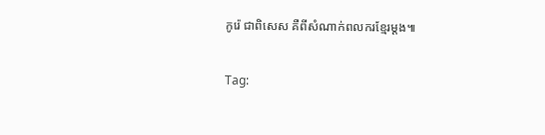កូរ៉េ ជាពិសេស គឺពីសំណាក់ពលករខ្មែរម្តង៕

Tag: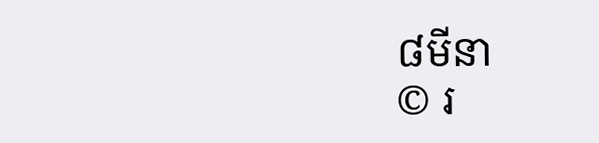៨មីនា
© រ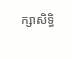ក្សាសិទ្ធិ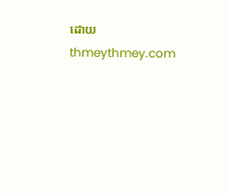ដោយ thmeythmey.com